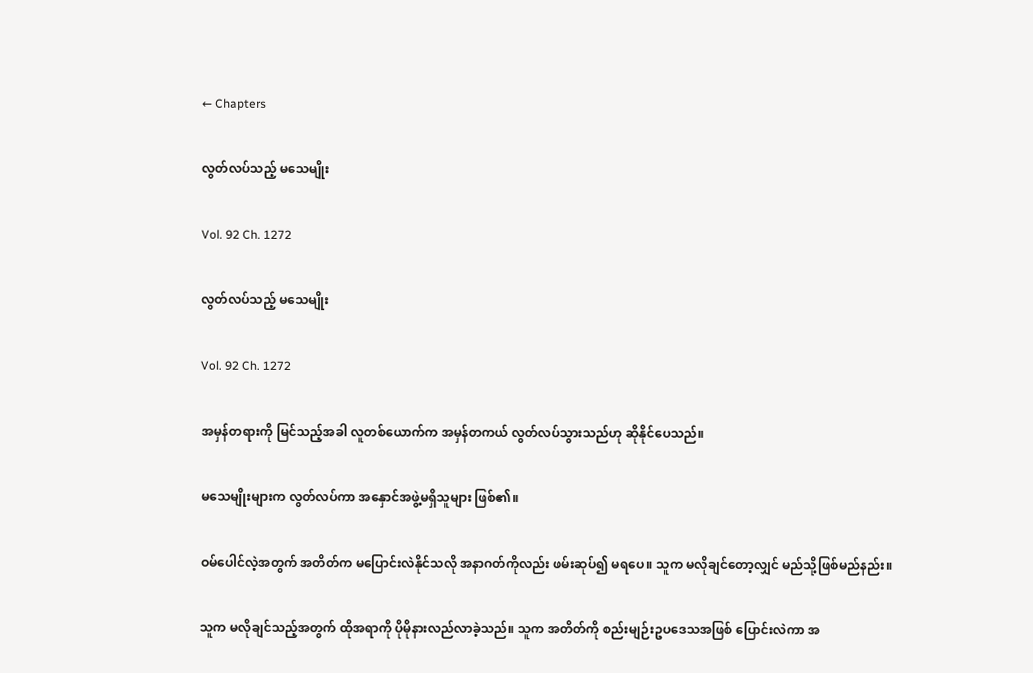← Chapters

လွတ်လပ်သည့် မသေမျိုး

Vol. 92 Ch. 1272

လွတ်လပ်သည့် မသေမျိုး

Vol. 92 Ch. 1272

အမှန်တရားကို မြင်သည့်အခါ လူတစ်ယောက်က အမှန်တကယ် လွတ်လပ်သွားသည်ဟု ဆိုနိုင်ပေသည်။

မသေမျိုးများက လွတ်လပ်ကာ အနှောင်အဖွဲ့မရှိသူများ ဖြစ်၏။

ဝမ်ပေါင်လဲ့အတွက် အတိတ်က မပြောင်းလဲနိုင်သလို အနာဂတ်ကိုလည်း ဖမ်းဆုပ်၍ မရပေ။ သူက မလိုချင်တော့လျှင် မည်သို့ဖြစ်မည်နည်း။

သူက မလိုချင်သည့်အတွက် ထိုအရာကို ပိုမိုနားလည်လာခဲ့သည်။ သူက အတိတ်ကို စည်းမျဉ်းဥပဒေသအဖြစ် ပြောင်းလဲကာ အ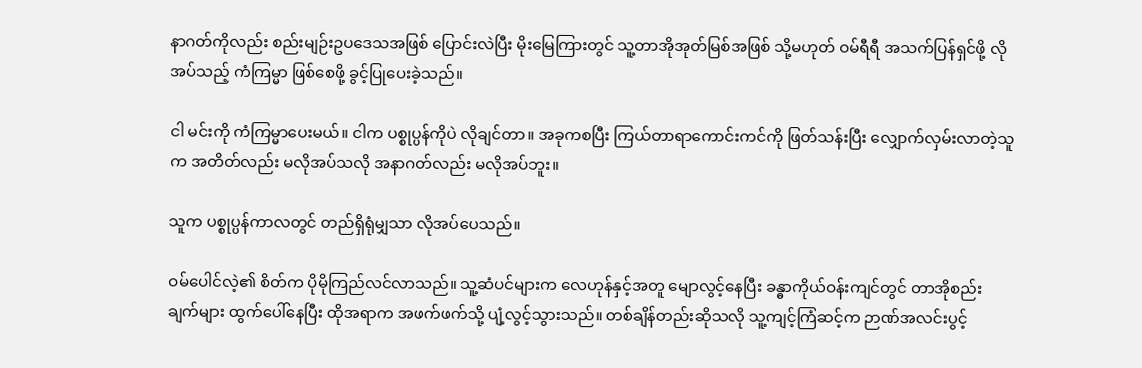နာဂတ်ကိုလည်း စည်းမျဉ်းဥပဒေသအဖြစ် ပြောင်းလဲပြီး မိုးမြေကြားတွင် သူ့တာအိုအုတ်မြစ်အဖြစ် သို့မဟုတ် ဝမ်ရီရီ အသက်ပြန်ရှင်ဖို့ လိုအပ်သည့် ကံကြမ္မာ ဖြစ်စေဖို့ ခွင့်ပြုပေးခဲ့သည်။

ငါ မင်းကို ကံကြမ္မာပေးမယ်။ ငါက ပစ္စုပ္ပန်ကိုပဲ လိုချင်တာ။ အခုကစပြီး ကြယ်တာရာကောင်းကင်ကို ဖြတ်သန်းပြီး လျှောက်လှမ်းလာတဲ့သူက အတိတ်လည်း မလိုအပ်သလို အနာဂတ်လည်း မလိုအပ်ဘူး။

သူက ပစ္စုပ္ပန်ကာလတွင် တည်ရှိရုံမျှသာ လိုအပ်ပေသည်။

ဝမ်ပေါင်လဲ့၏ စိတ်က ပိုမိုကြည်လင်လာသည်။ သူ့ဆံပင်များက လေဟုန်နှင့်အတူ မျောလွင့်နေပြီး ခန္ဓာကိုယ်ဝန်းကျင်တွင် တာအိုစည်းချက်များ ထွက်ပေါ်နေပြီး ထိုအရာက အဖက်ဖက်သို့ ပျံ့လွင့်သွားသည်။ တစ်ချိန်တည်းဆိုသလို သူ့ကျင့်ကြံဆင့်က ဉာဏ်အလင်းပွင့်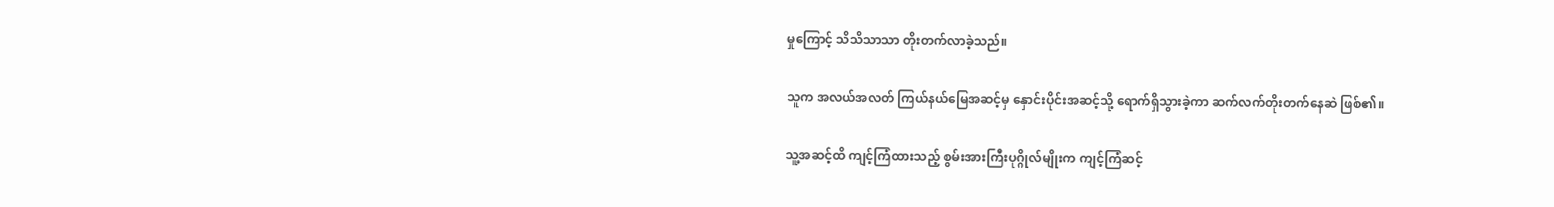မှုကြောင့် သိသိသာသာ တိုးတက်လာခဲ့သည်။

သူက အလယ်အလတ် ကြယ်နယ်မြေအဆင့်မှ နှောင်းပိုင်းအဆင့်သို့ ရောက်ရှိသွားခဲ့ကာ ဆက်လက်တိုးတက်နေဆဲ ဖြစ်၏။

သူ့အဆင့်ထိ ကျင့်ကြံထားသည့် စွမ်းအားကြီးပုဂ္ဂိုလ်မျိုးက ကျင့်ကြံဆင့်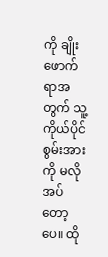ကို ချိုးဖောက်ရာအတွက် သူ့ကိုယ်ပိုင်စွမ်းအားကို မလိုအပ်တော့ပေ။ ထို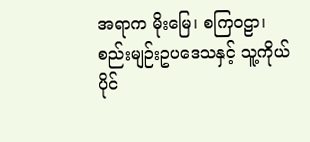အရာက မိုးမြေ၊ စကြဝဠာ၊ စည်းမျဉ်းဥပဒေသနှင့် သူ့ကိုယ်ပိုင်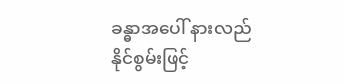ခန္ဓာအပေါ် နားလည်နိုင်စွမ်းဖြင့်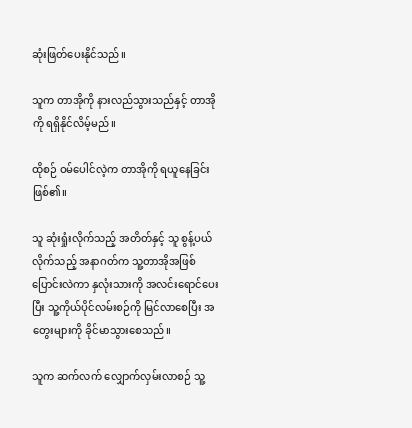ဆုံးဖြတ်ပေးနိုင်သည်။

သူက တာအိုကို နားလည်သွားသည်နှင့် တာအိုကို ရရှိနိုင်လိမ့်မည်။

ထိုစဉ် ဝမ်ပေါင်လဲ့က တာအိုကို ရယူနေခြင်း ဖြစ်၏။

သူ ဆုံးရှုံးလိုက်သည့် အတိတ်နှင့် သူ စွန့်ပယ်လိုက်သည့် အနာဂတ်က သူ့တာအိုအဖြစ် ပြောင်းလဲကာ နှလုံးသားကို အလင်းရောင်ပေးပြီး သူ့ကိုယ်ပိုင်လမ်းစဉ်ကို မြင်လာစေပြီး အတွေးများကို ခိုင်မာသွားစေသည်။

သူက ဆက်လက် လျှောက်လှမ်းလာစဉ် သူ့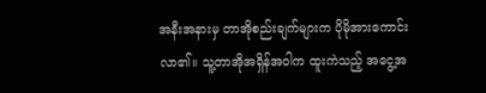အနီးအနားမှ တာအိုစည်းချက်များက ပိုမိုအားကောင်းလာ၏။ သူ့တာအိုအရှိန်အဝါက ထူးကဲသည့် အငွေ့အ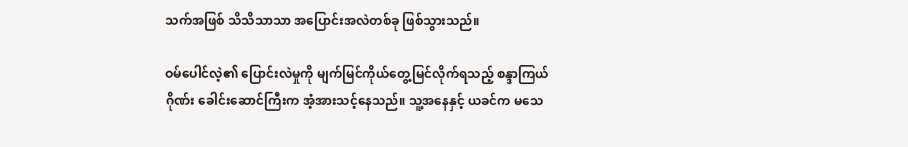သက်အဖြစ် သိသိသာသာ အပြောင်းအလဲတစ်ခု ဖြစ်သွားသည်။

ဝမ်ပေါင်လဲ့၏ ပြောင်းလဲမှုကို မျက်မြင်ကိုယ်တွေ့မြင်လိုက်ရသည့် စန္ဒာကြယ်ဂိုဏ်း ခေါင်းဆောင်ကြီးက အံ့အားသင့်နေသည်။ သူ့အနေနှင့် ယခင်က မသေ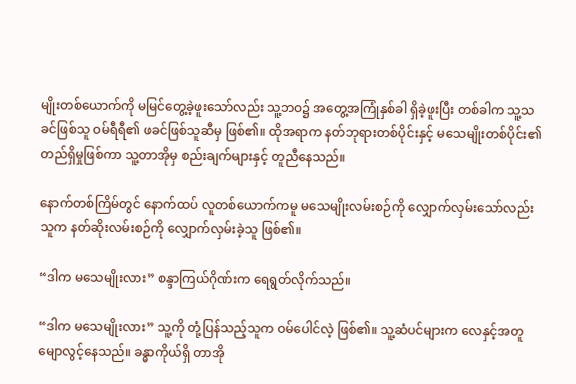မျိုးတစ်ယောက်ကို မမြင်တွေ့ခဲ့ဖူးသော်လည်း သူ့ဘဝ၌ အတွေ့အကြုံနှစ်ခါ ရှိခဲ့ဖူးပြီး တစ်ခါက သူ့သခင်ဖြစ်သူ ဝမ်ရီရီ၏ ဖခင်ဖြစ်သူဆီမှ ဖြစ်၏။ ထိုအရာက နတ်ဘုရားတစ်ပိုင်းနှင့် မသေမျိုးတစ်ပိုင်း၏ တည်ရှိမှုဖြစ်ကာ သူ့တာအိုမှ စည်းချက်များနှင့် တူညီနေသည်။

နောက်တစ်ကြိမ်တွင် နောက်ထပ် လူတစ်ယောက်ကမူ မသေမျိုးလမ်းစဉ်ကို လျှောက်လှမ်းသော်လည်း သူက နတ်ဆိုးလမ်းစဉ်ကို လျှောက်လှမ်းခဲ့သူ ဖြစ်၏။

“ဒါက မသေမျိုးလား” စန္ဒာကြယ်ဂိုဏ်းက ရေရွတ်လိုက်သည်။

“ဒါက မသေမျိုးလား” သူ့ကို တုံ့ပြန်သည့်သူက ဝမ်ပေါင်လဲ့ ဖြစ်၏။ သူ့ဆံပင်များက လေနှင့်အတူ မျောလွင့်နေသည်။ ခန္ဓာကိုယ်ရှိ တာအို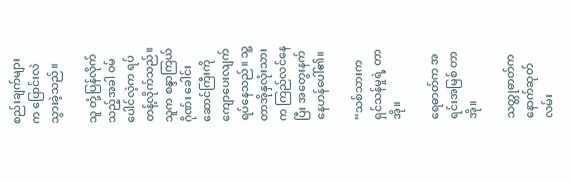စည်းချက်များက ပြောင်းလဲသွားခဲ့သည်။

သူ တုံ့ပြန်လိုက်သည့်အခါ ဝမ်ပေါင်လဲ့က ရပ်တန့်လိုက်သည်။ သူက စန္ဒာကြယ်ဂိုဏ်း ခေါင်းဆောင်ကြီးကို ကျောပေးလျက် ရပ်နေသည်။ သူ့တာအိုနှလုံးသားက ကြည်လင်နေပြီး အတွေးနက်နေဟန်ပေါ်၏။

“သစ်သားက ရှင်သန်မှုရဲ့ တာအို။

ရေဓာတ်က အရင်းအမြစ် တာအို။

သတ္တုဓာတ်က နောက်ဆုတ်လမ်း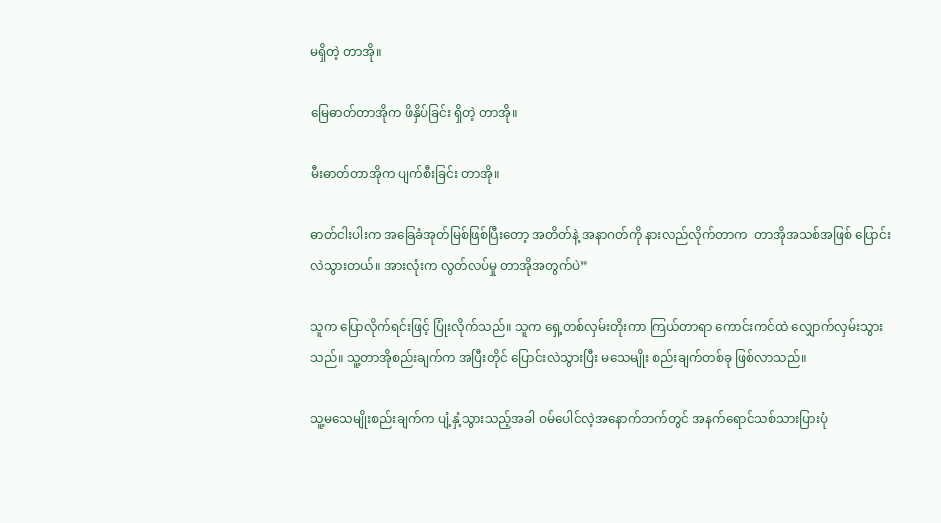မရှိတဲ့ တာအို။

မြေဓာတ်တာအိုက ဖိနှိပ်ခြင်း ရှိတဲ့ တာအို။

မီးဓာတ်တာအိုက ပျက်စီးခြင်း တာအို။

ဓာတ်ငါးပါးက အခြေခံအုတ်မြစ်ဖြစ်ပြီးတော့ အတိတ်နဲ့ အနာဂတ်ကို နားလည်လိုက်တာက  တာအိုအသစ်အဖြစ် ပြောင်းလဲသွားတယ်။ အားလုံးက လွတ်လပ်မှု တာအိုအတွက်ပဲ”

သူက ပြောလိုက်ရင်းဖြင့် ပြုံးလိုက်သည်။ သူက ရှေ့တစ်လှမ်းတိုးကာ ကြယ်တာရာ ကောင်းကင်ထဲ လျှောက်လှမ်းသွားသည်။ သူ့တာအိုစည်းချက်က အပြီးတိုင် ပြောင်းလဲသွားပြီး မသေမျိုး စည်းချက်တစ်ခု ဖြစ်လာသည်။

သူ့မသေမျိုးစည်းချက်က ပျံ့နှံ့သွားသည့်အခါ ဝမ်ပေါင်လဲ့အနောက်ဘက်တွင် အနက်ရောင်သစ်သားပြားပုံ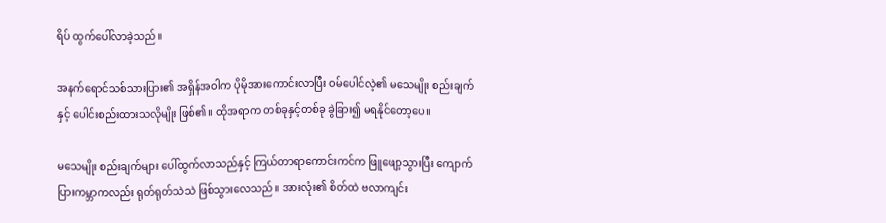ရိပ် ထွက်ပေါ်လာခဲ့သည်။

အနက်ရောင်သစ်သားပြား၏ အရှိန်အဝါက ပိုမိုအားကောင်းလာပြီး ဝမ်ပေါင်လဲ့၏ မသေမျိုး စည်းချက်နှင့် ပေါင်းစည်းထားသလိုမျိုး ဖြစ်၏။ ထိုအရာက တစ်ခုနှင့်တစ်ခု ခွဲခြား၍ မရနိုင်တော့ပေ။

မသေမျိုး စည်းချက်များ ပေါ်ထွက်လာသည်နှင့် ကြယ်တာရာကောင်းကင်က ဖြူဖျော့သွားပြီး ကျောက်ပြားကမ္ဘာကလည်း ရုတ်ရုတ်သဲသဲ ဖြစ်သွားလေသည်။ အားလုံး၏ စိတ်ထဲ ဗလာကျင်း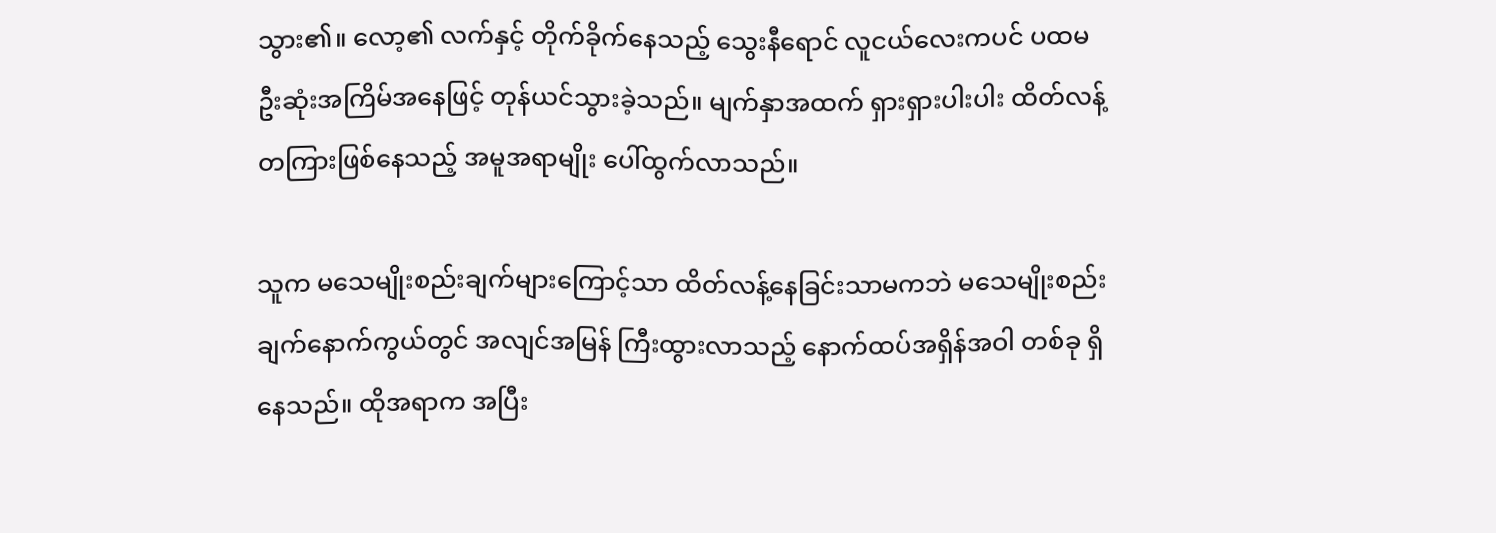သွား၏။ လော့၏ လက်နှင့် တိုက်ခိုက်နေသည့် သွေးနီရောင် လူငယ်လေးကပင် ပထမဦးဆုံးအကြိမ်အနေဖြင့် တုန်ယင်သွားခဲ့သည်။ မျက်နှာအထက် ရှားရှားပါးပါး ထိတ်လန့်တကြားဖြစ်နေသည့် အမူအရာမျိုး ပေါ်ထွက်လာသည်။

သူက မသေမျိုးစည်းချက်များကြောင့်သာ ထိတ်လန့်နေခြင်းသာမကဘဲ မသေမျိုးစည်းချက်နောက်ကွယ်တွင် အလျင်အမြန် ကြီးထွားလာသည့် နောက်ထပ်အရှိန်အဝါ တစ်ခု ရှိနေသည်။ ထိုအရာက အပြီး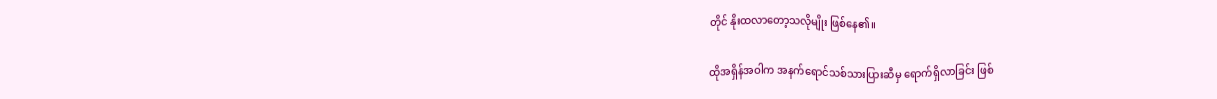တိုင် နိုးထလာတော့သလိုမျိုး ဖြစ်နေ၏။

ထိုအရှိန်အဝါက အနက်ရောင်သစ်သားပြားဆီမှ ရောက်ရှိလာခြင်း ဖြစ်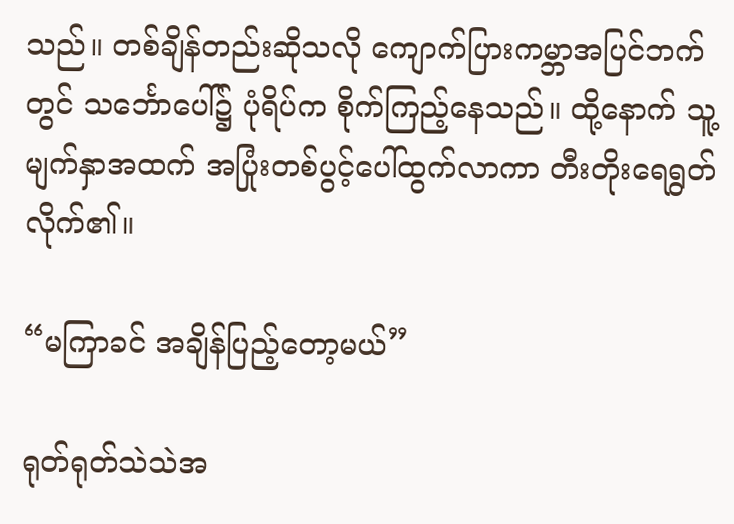သည်။ တစ်ချိန်တည်းဆိုသလို ကျောက်ပြားကမ္ဘာအပြင်ဘက်တွင် သင်္ဘောပေါ်၌ ပုံရိပ်က စိုက်ကြည့်နေသည်။ ထို့နောက် သူ့မျက်နှာအထက် အပြုံးတစ်ပွင့်ပေါ်ထွက်လာကာ တီးတိုးရေရွတ်လိုက်၏။

“မကြာခင် အချိန်ပြည့်တော့မယ်”

ရုတ်ရုတ်သဲသဲအ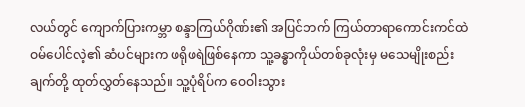လယ်တွင် ကျောက်ပြားကမ္ဘာ စန္ဒာကြယ်ဂိုဏ်း၏ အပြင်ဘက် ကြယ်တာရာကောင်းကင်ထဲ ဝမ်ပေါင်လဲ့၏ ဆံပင်များက ဖရိုဖရဲဖြစ်နေကာ သူ့ခန္ဓာကိုယ်တစ်ခုလုံးမှ မသေမျိုးစည်းချက်တို့ ထုတ်လွှတ်နေသည်။ သူ့ပုံရိပ်က ဝေဝါးသွား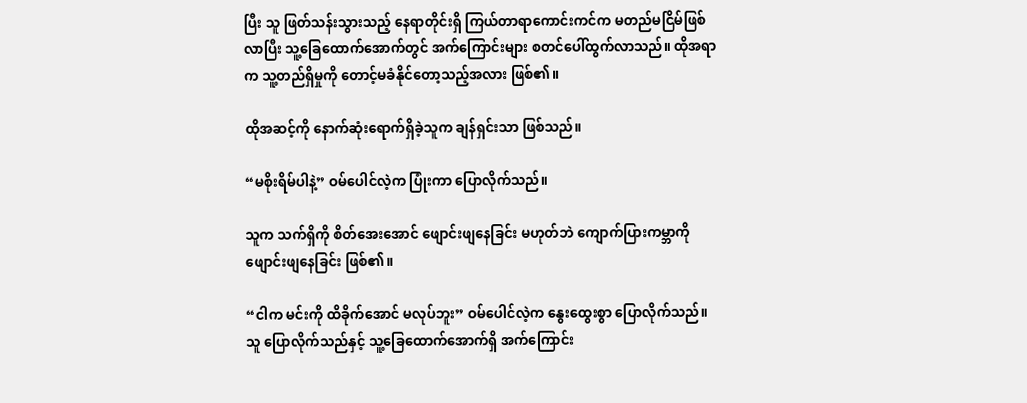ပြီး သူ ဖြတ်သန်းသွားသည့် နေရာတိုင်းရှိ ကြယ်တာရာကောင်းကင်က မတည်မငြိမ်ဖြစ်လာပြီး သူ့ခြေထောက်အောက်တွင် အက်ကြောင်းများ စတင်ပေါ်ထွက်လာသည်။ ထိုအရာက သူ့တည်ရှိမှုကို တောင့်မခံနိုင်တော့သည့်အလား ဖြစ်၏။

ထိုအဆင့်ကို နောက်ဆုံးရောက်ရှိခဲ့သူက ချန်ရှင်းသာ ဖြစ်သည်။

“မစိုးရိမ်ပါနဲ့” ဝမ်ပေါင်လဲ့က ပြုံးကာ ပြောလိုက်သည်။

သူက သက်ရှိကို စိတ်အေးအောင် ဖျောင်းဖျနေခြင်း မဟုတ်ဘဲ ကျောက်ပြားကမ္ဘာကို ဖျောင်းဖျနေခြင်း ဖြစ်၏။

“ငါက မင်းကို ထိခိုက်အောင် မလုပ်ဘူး” ဝမ်ပေါင်လဲ့က နွေးထွေးစွာ ပြောလိုက်သည်။ သူ ပြောလိုက်သည်နှင့် သူ့ခြေထောက်အောက်ရှိ အက်ကြောင်း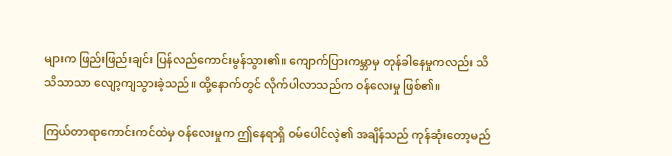များက ဖြည်းဖြည်းချင်း ပြန်လည်ကောင်းမွန်သွား၏။ ကျောက်ပြားကမ္ဘာမှ တုန်ခါနေမှုကလည်း သိသိသာသာ လျော့ကျသွားခဲ့သည်။ ထို့နောက်တွင် လိုက်ပါလာသည်က ဝန်လေးမှု ဖြစ်၏။

ကြယ်တာရာကောင်းကင်ထဲမှ ဝန်လေးမှုက ဤနေရာရှိ ဝမ်ပေါင်လဲ့၏ အချိန်သည် ကုန်ဆုံးတော့မည်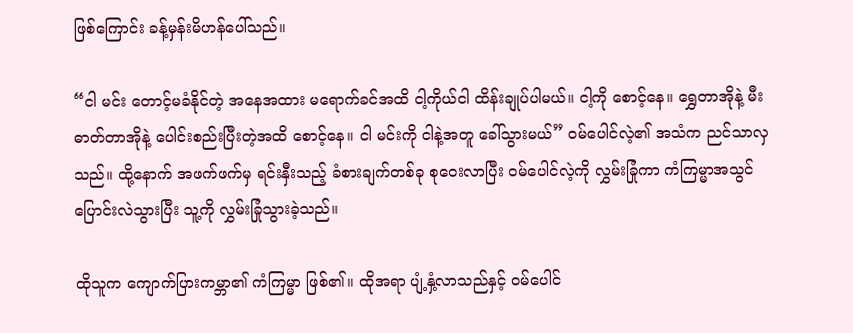ဖြစ်ကြောင်း ခန့်မှန်းမိဟန်ပေါ်သည်။

“ငါ မင်း တောင့်မခံနိုင်တဲ့ အနေအထား မရောက်ခင်အထိ ငါ့ကိုယ်ငါ ထိန်းချုပ်ပါမယ်။ ငါ့ကို စောင့်နေ။ ရွှေတာအိုနဲ့ မီးဓာတ်တာအိုနဲ့ ပေါင်းစည်းပြီးတဲ့အထိ စောင့်နေ။ ငါ မင်းကို ငါနဲ့အတူ ခေါ်သွားမယ်” ဝမ်ပေါင်လဲ့၏ အသံက ညင်သာလှသည်။ ထို့နောက် အဖက်ဖက်မှ ရင်းနှီးသည့် ခံစားချက်တစ်ခု စုဝေးလာပြီး ဝမ်ပေါင်လဲ့ကို လွှမ်းခြုံကာ ကံကြမ္မာအသွင် ပြောင်းလဲသွားပြီး သူ့ကို လွှမ်းခြုံသွားခဲ့သည်။

ထိုသူက ကျောက်ပြားကမ္ဘာ၏ ကံကြမ္မာ ဖြစ်၏။ ထိုအရာ ပျံ့နှံ့လာသည်နှင့် ဝမ်ပေါင်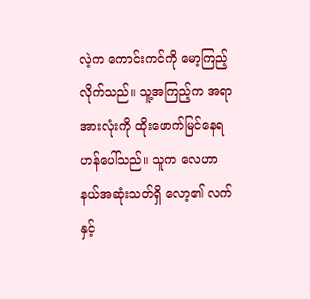လဲ့က ကောင်းကင်ကို မော့ကြည့်လိုက်သည်။ သူ့အကြည့်က အရာအားလုံးကို ထိုးဖောက်မြင်နေရဟန်ပေါ်သည်။ သူက လေဟာနယ်အဆုံးသတ်ရှိ လော့၏ လက်နှင့်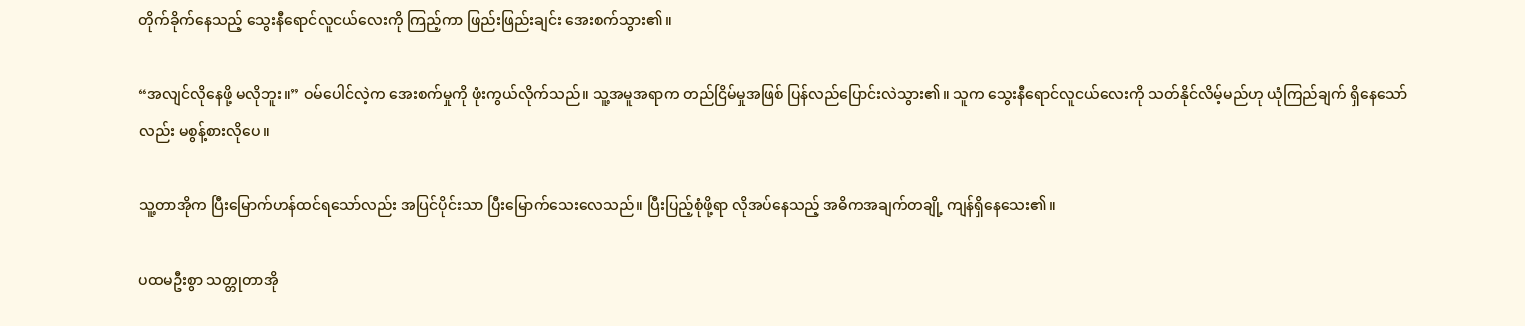တိုက်ခိုက်နေသည့် သွေးနီရောင်လူငယ်လေးကို ကြည့်ကာ ဖြည်းဖြည်းချင်း အေးစက်သွား၏။

“အလျင်လိုနေဖို့ မလိုဘူး။” ဝမ်ပေါင်လဲ့က အေးစက်မှုကို ဖုံးကွယ်လိုက်သည်။ သူ့အမူအရာက တည်ငြိမ်မှုအဖြစ် ပြန်လည်ပြောင်းလဲသွား၏။ သူက သွေးနီရောင်လူငယ်လေးကို သတ်နိုင်လိမ့်မည်ဟု ယုံကြည်ချက် ရှိနေသော်လည်း မစွန့်စားလိုပေ။

သူ့တာအိုက ပြီးမြောက်ဟန်ထင်ရသော်လည်း အပြင်ပိုင်းသာ ပြီးမြောက်သေးလေသည်။ ပြီးပြည့်စုံဖို့ရာ လိုအပ်နေသည့် အဓိကအချက်တချို့ ကျန်ရှိနေသေး၏။

ပထမဦးစွာ သတ္တုတာအို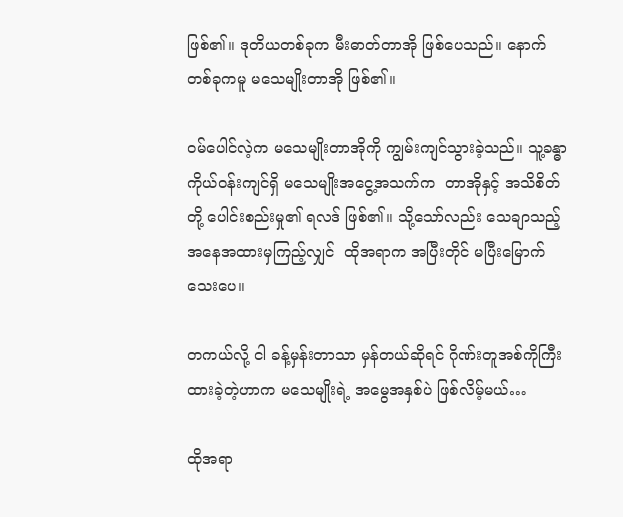ဖြစ်၏။ ဒုတိယတစ်ခုက မီးဓာတ်တာအို ဖြစ်ပေသည်။ နောက်တစ်ခုကမူ မသေမျိုးတာအို ဖြစ်၏။

ဝမ်ပေါင်လဲ့က မသေမျိုးတာအိုကို ကျွမ်းကျင်သွားခဲ့သည်။ သူ့ခန္ဓာကိုယ်ဝန်းကျင်ရှိ မသေမျိုးအငွေ့အသက်က  တာအိုနှင့် အသိစိတ်တို့ ပေါင်းစည်းမှု၏ ရလဒ် ဖြစ်၏။ သို့သော်လည်း သေချာသည့် အနေအထားမှကြည့်လျှင်  ထိုအရာက အပြီးတိုင် မပြီးမြောက်သေးပေ။

တကယ်လို့ ငါ ခန့်မှန်းတာသာ မှန်တယ်ဆိုရင် ဂိုဏ်းတူအစ်ကိုကြီး ထားခဲ့တဲ့ဟာက မသေမျိုးရဲ့ အမွေအနှစ်ပဲ ဖြစ်လိမ့်မယ်…

ထိုအရာ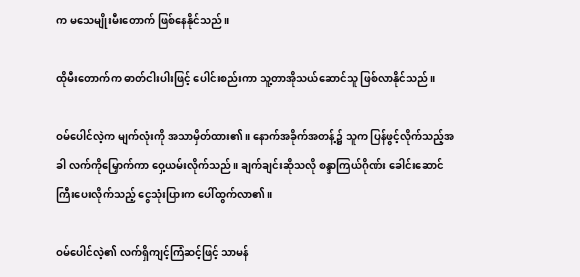က မသေမျိုးမီးတောက် ဖြစ်နေနိုင်သည်။

ထိုမီးတောက်က ဓာတ်ငါးပါးဖြင့် ပေါင်းစည်းကာ သူ့တာအိုသယ်ဆောင်သူ ဖြစ်လာနိုင်သည်။

ဝမ်ပေါင်လဲ့က မျက်လုံးကို အသာမှိတ်ထား၏။ နောက်အခိုက်အတန့်၌ သူက ပြန်ဖွင့်လိုက်သည့်အခါ လက်ကိုမြှောက်ကာ ဝှေ့ယမ်းလိုက်သည်။ ချက်ချင်းဆိုသလို စန္ဒာကြယ်ဂိုဏ်း ခေါင်းဆောင်ကြီးပေးလိုက်သည့် ငွေသုံးပြားက ပေါ်ထွက်လာ၏။

ဝမ်ပေါင်လဲ့၏ လက်ရှိကျင့်ကြံဆင့်ဖြင့် သာမန်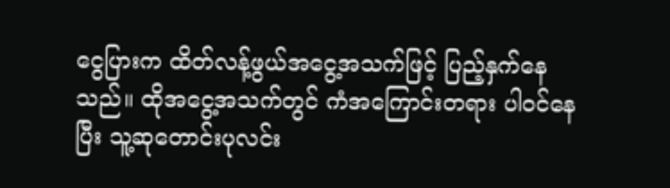ငွေပြားက ထိတ်လန့်ဖွယ်အငွေ့အသက်ဖြင့် ပြည့်နှက်နေသည်။ ထိုအငွေ့အသက်တွင် ကံအကြောင်းတရား ပါဝင်နေပြီး သူ့ဆုတောင်းပုလင်း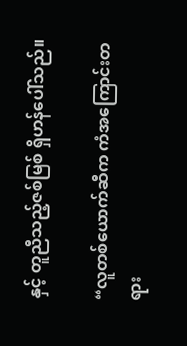နှင့် တူညီသည့်ဇစ်မြစ် ရှိဟန်ပေါ်သည်။

“လူတစ်ယောက်ဆီက ကံအကြောင်းတရား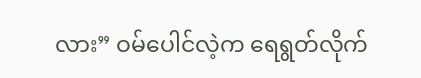လား” ဝမ်ပေါင်လဲ့က ရေရွတ်လိုက်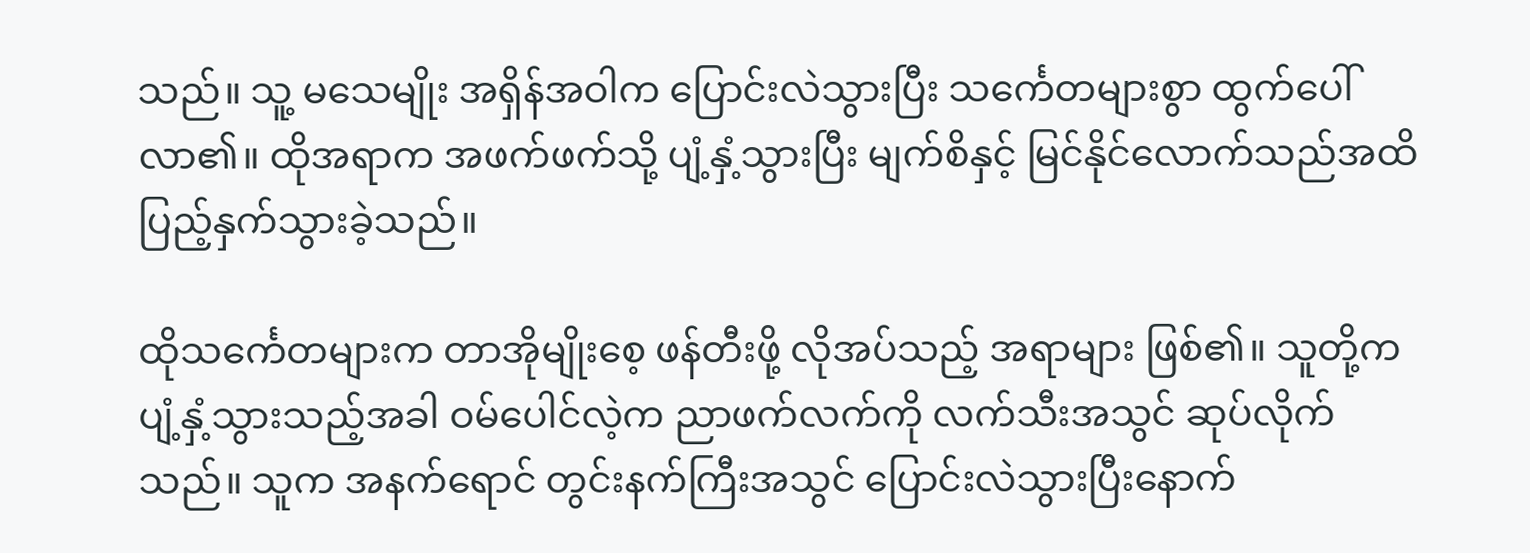သည်။ သူ့ မသေမျိုး အရှိန်အဝါက ပြောင်းလဲသွားပြီး သင်္ကေတများစွာ ထွက်ပေါ်လာ၏။ ထိုအရာက အဖက်ဖက်သို့ ပျံ့နှံ့သွားပြီး မျက်စိနှင့် မြင်နိုင်လောက်သည်အထိ ပြည့်နှက်သွားခဲ့သည်။

ထိုသင်္ကေတများက တာအိုမျိုးစေ့ ဖန်တီးဖို့ လိုအပ်သည့် အရာများ ဖြစ်၏။ သူတို့က ပျံ့နှံ့သွားသည့်အခါ ဝမ်ပေါင်လဲ့က ညာဖက်လက်ကို လက်သီးအသွင် ဆုပ်လိုက်သည်။ သူက အနက်ရောင် တွင်းနက်ကြီးအသွင် ပြောင်းလဲသွားပြီးနောက်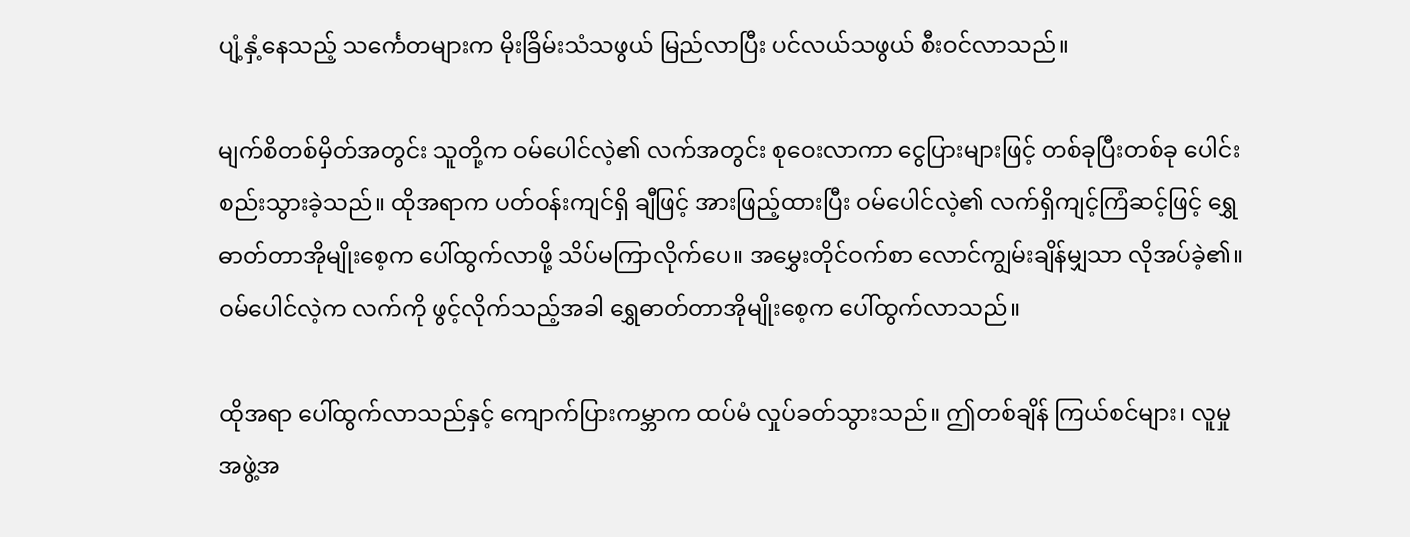ပျံ့နှံ့နေသည့် သင်္ကေတများက မိုးခြိမ်းသံသဖွယ် မြည်လာပြီး ပင်လယ်သဖွယ် စီးဝင်လာသည်။

မျက်စိတစ်မှိတ်အတွင်း သူတို့က ဝမ်ပေါင်လဲ့၏ လက်အတွင်း စုဝေးလာကာ ငွေပြားများဖြင့် တစ်ခုပြီးတစ်ခု ပေါင်းစည်းသွားခဲ့သည်။ ထိုအရာက ပတ်ဝန်းကျင်ရှိ ချီဖြင့် အားဖြည့်ထားပြီး ဝမ်ပေါင်လဲ့၏ လက်ရှိကျင့်ကြံဆင့်ဖြင့် ရွှေဓာတ်တာအိုမျိုးစေ့က ပေါ်ထွက်လာဖို့ သိပ်မကြာလိုက်ပေ။ အမွှေးတိုင်ဝက်စာ လောင်ကျွမ်းချိန်မျှသာ လိုအပ်ခဲ့၏။ ဝမ်ပေါင်လဲ့က လက်ကို ဖွင့်လိုက်သည့်အခါ ရွှေဓာတ်တာအိုမျိုးစေ့က ပေါ်ထွက်လာသည်။

ထိုအရာ ပေါ်ထွက်လာသည်နှင့် ကျောက်ပြားကမ္ဘာက ထပ်မံ လှုပ်ခတ်သွားသည်။ ဤတစ်ချိန် ကြယ်စင်များ၊ လူမှုအဖွဲ့အ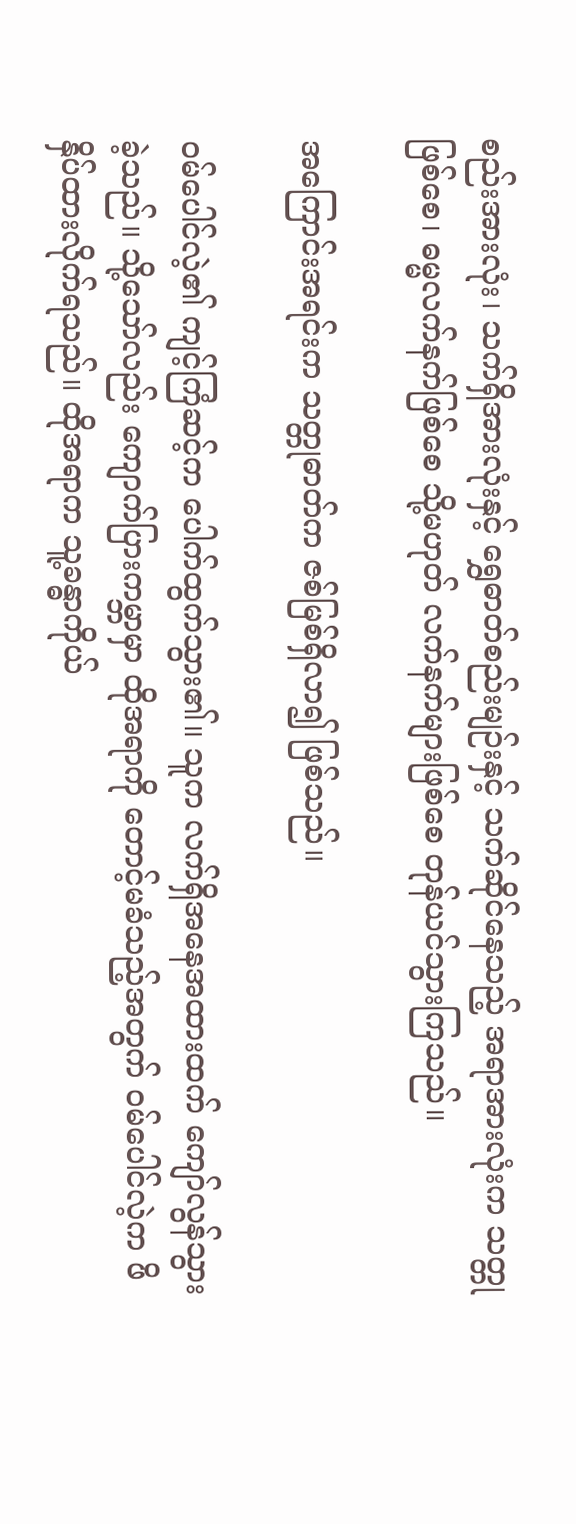စည်းအားလုံး၊ သက်ရှိအားလုံးနှင့် ရွှေဓာတ်စည်းမျဉ်းနှင့် သက်ဆိုင်နေသည့် အရာအားလုံးက သတ္တုဖြစ်စေ၊ ဓမ္မလက်နက်ဖြစ်စေ သို့မဟုတ် လက်နက်များဖြစ်စေ တုန်ယင်သွားကြသည်။

အကြောင်းအရင်းက သတ္တုဓာတ်က ဇစ်မြစ်ရှိလာ၍ ဖြစ်သည်။

ဝမ်ပေါင်လဲ့၏ ကျင့်ကြံဆင့်က ပေါက်ထွက်သွား၏။ သူက လက်ရှိအနေအထားထက် ကျော်လွန်သွားခဲ့သည်။ သို့သော်လည်း ကျောက်ပြားကမ္ဘာမှာ ထိုအရာကို တောင့်မခံသည့်အတွက် ဝမ်ပေါင်လဲ့က ဖိနှိပ်ထားလိုက်ရသည်။ ထိုအရာက သူ့ခန္ဓာကိုယ်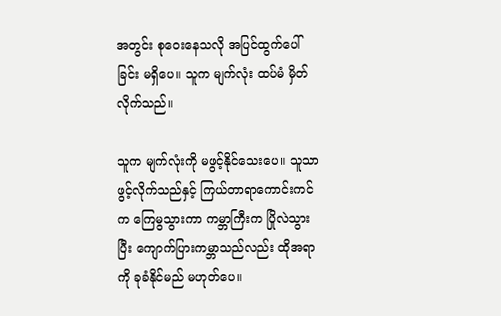အတွင်း စုဝေးနေသလို အပြင်ထွက်ပေါ်ခြင်း မရှိပေ။ သူက မျက်လုံး ထပ်မံ မှိတ်လိုက်သည်။

သူက မျက်လုံးကို မဖွင့်နိုင်သေးပေ။ သူသာ ဖွင့်လိုက်သည်နှင့် ကြယ်တာရာကောင်းကင်က ကြေမွသွားကာ ကမ္ဘာကြီးက ပြိုလဲသွားပြီး ကျောက်ပြားကမ္ဘာသည်လည်း ထိုအရာကို ခုခံနိုင်မည် မဟုတ်ပေ။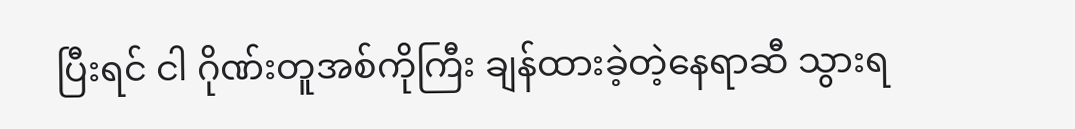ပြီးရင် ငါ ဂိုဏ်းတူအစ်ကိုကြီး ချန်ထားခဲ့တဲ့နေရာဆီ သွားရ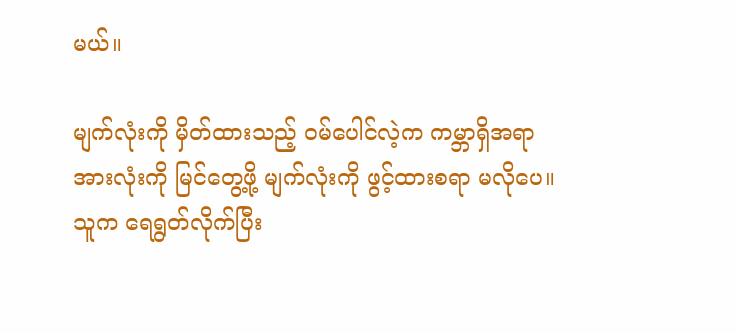မယ်။

မျက်လုံးကို မှိတ်ထားသည့် ဝမ်ပေါင်လဲ့က ကမ္ဘာရှိအရာအားလုံးကို မြင်တွေ့ဖို့ မျက်လုံးကို ဖွင့်ထားစရာ မလိုပေ။ သူက ရေရွတ်လိုက်ပြီး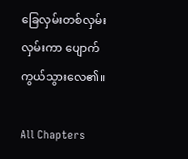ခြေလှမ်းတစ်လှမ်း  လှမ်းကာ ပျောက်ကွယ်သွားလေ၏။

All Chapters